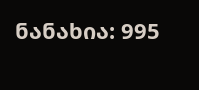ნანახია: 995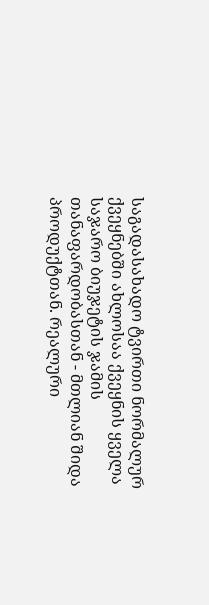საგადასახადო ტვირთი ნორმალურ ქვეყნებში ახლოსაა ქვეყნის ყველა საჯარო ბიუჯეტის ჯამის თანაფარდობასთან - მთლიან შიდა პროდუქტთან. რეალური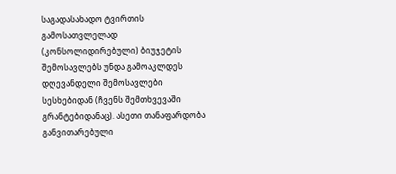საგადასახადო ტვირთის გამოსათვლელად (კონსოლიდირებული) ბიუჯეტის შემოსავლებს უნდა გამოაკლდეს დღევანდელი შემოსავლები სესხებიდან (ჩვენს შემთხვევაში გრანტებიდანაც). ასეთი თანაფარდობა განვითარებული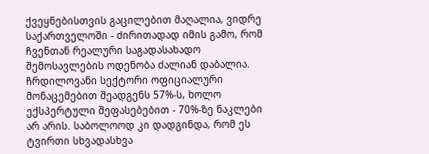ქვეყნებისთვის გაცილებით მაღალია, ვიდრე საქართველოში - ძირითადად იმის გამო, რომ ჩვენთან რეალური საგადასახადო შემოსავლების ოდენობა ძალიან დაბალია. ჩრდილოვანი სექტორი ოფიციალური მონაცემებით შეადგენს 57%-ს, ხოლო ექსპერტული შეფასებებით - 70%-ზე ნაკლები არ არის. საბოლოოდ კი დადგინდა, რომ ეს ტვირთი სხვადასხვა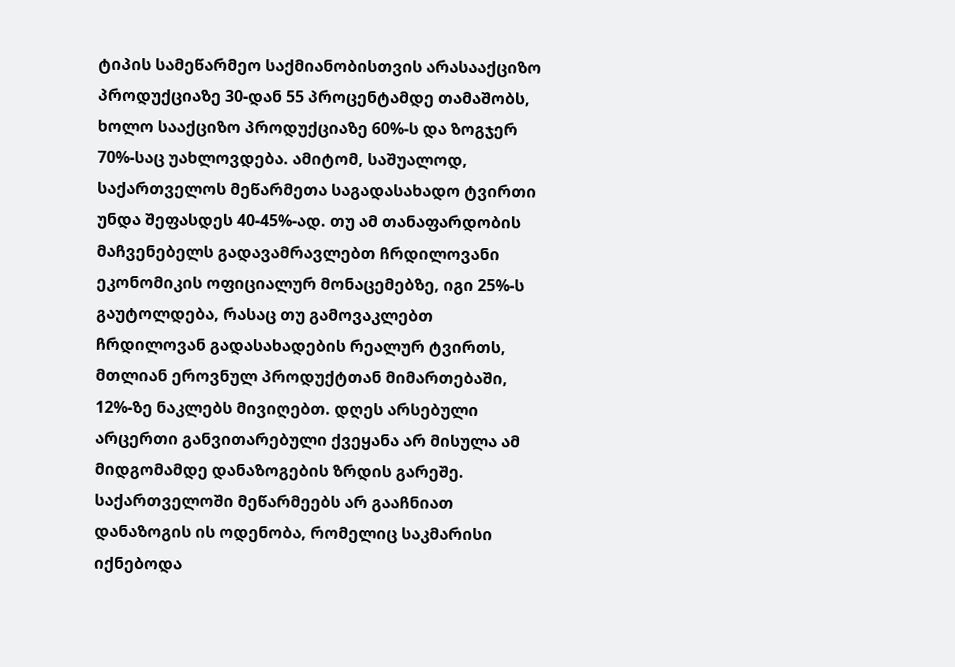ტიპის სამეწარმეო საქმიანობისთვის არასააქციზო პროდუქციაზე 30-დან 55 პროცენტამდე თამაშობს, ხოლო სააქციზო პროდუქციაზე 60%-ს და ზოგჯერ 70%-საც უახლოვდება. ამიტომ, საშუალოდ, საქართველოს მეწარმეთა საგადასახადო ტვირთი უნდა შეფასდეს 40-45%-ად. თუ ამ თანაფარდობის მაჩვენებელს გადავამრავლებთ ჩრდილოვანი ეკონომიკის ოფიციალურ მონაცემებზე, იგი 25%-ს გაუტოლდება, რასაც თუ გამოვაკლებთ ჩრდილოვან გადასახადების რეალურ ტვირთს, მთლიან ეროვნულ პროდუქტთან მიმართებაში, 12%-ზე ნაკლებს მივიღებთ. დღეს არსებული არცერთი განვითარებული ქვეყანა არ მისულა ამ მიდგომამდე დანაზოგების ზრდის გარეშე. საქართველოში მეწარმეებს არ გააჩნიათ დანაზოგის ის ოდენობა, რომელიც საკმარისი იქნებოდა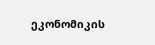ეკონომიკის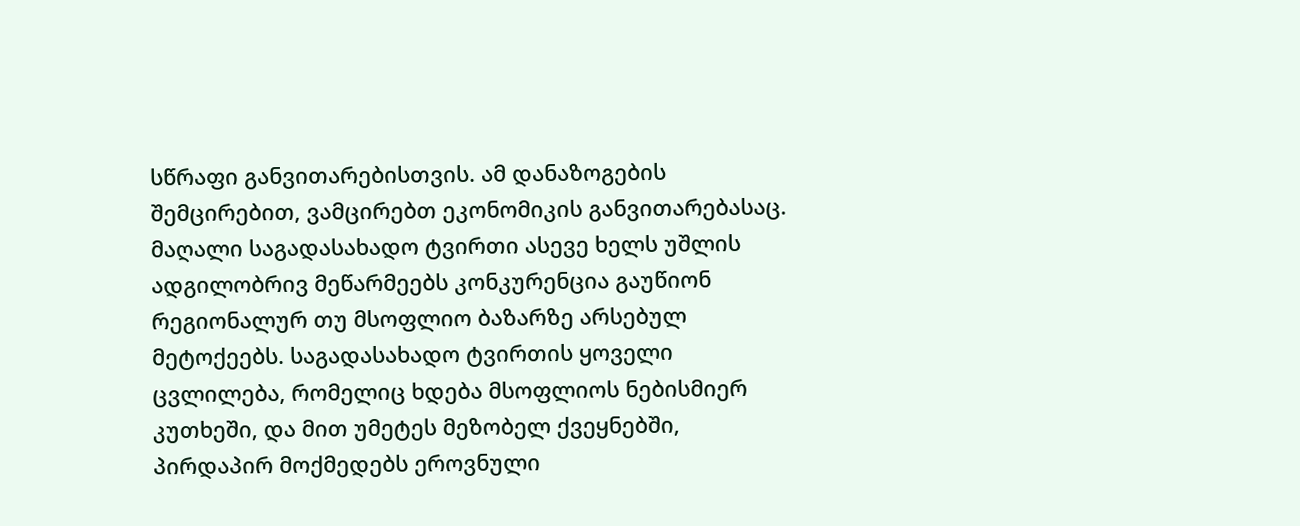სწრაფი განვითარებისთვის. ამ დანაზოგების შემცირებით, ვამცირებთ ეკონომიკის განვითარებასაც. მაღალი საგადასახადო ტვირთი ასევე ხელს უშლის ადგილობრივ მეწარმეებს კონკურენცია გაუწიონ რეგიონალურ თუ მსოფლიო ბაზარზე არსებულ მეტოქეებს. საგადასახადო ტვირთის ყოველი ცვლილება, რომელიც ხდება მსოფლიოს ნებისმიერ კუთხეში, და მით უმეტეს მეზობელ ქვეყნებში, პირდაპირ მოქმედებს ეროვნული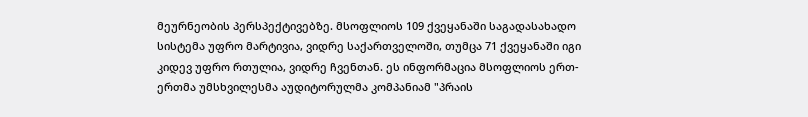მეურნეობის პერსპექტივებზე. მსოფლიოს 109 ქვეყანაში საგადასახადო სისტემა უფრო მარტივია, ვიდრე საქართველოში, თუმცა 71 ქვეყანაში იგი კიდევ უფრო რთულია, ვიდრე ჩვენთან. ეს ინფორმაცია მსოფლიოს ერთ-ერთმა უმსხვილესმა აუდიტორულმა კომპანიამ "პრაის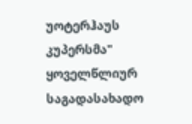უოტერჰაუს კუპერსმა" ყოველწლიურ საგადასახადო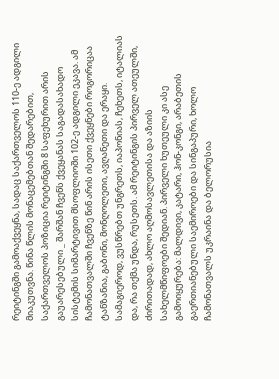რეიტინგში გამოაქვეყნა, სადაც საქართველოს 110-ე ადგილი მიაკუთვნა. წინა წლის მონაცემებთან შედარებით, საქართველოს პოზიცია რეიტინგში 8 საფეხურით არის გაუარესებული _ შარშან ჩვენს ქვეყანას საგადასახადო სისტემის სიმარტივით მსოფლიოში 102-ე ადგილი ეკავა. ამ ჩამონათვალში ჩვენზე წინ არის ისეთი ქვეყნები როგორიცაა ტანზანია, გაბონი, მონღოლეთი, ავღანეთი და ერაყი. სამაგიეროდ, ვუსწრებთ უნგრეთს, იაპონიას, ჩეხეთს, იტალიას და, რა თქმა უნდა, რუსეთს. ამ რეიტინგის პირველ ათეულში, ძირითადად, ახლო აღმოსავლეთისა და აზიის სახელმწიფოები შედიან. პირველი ხუთეული კი ასე გამოიყურება: მალდივი, კატარი, ჰონ-კონგი, არაბეთის გაერთიანებული საემიროები და სინგაპური, ხოლო ჩამონათვალს უკრაინა და ბელორუსია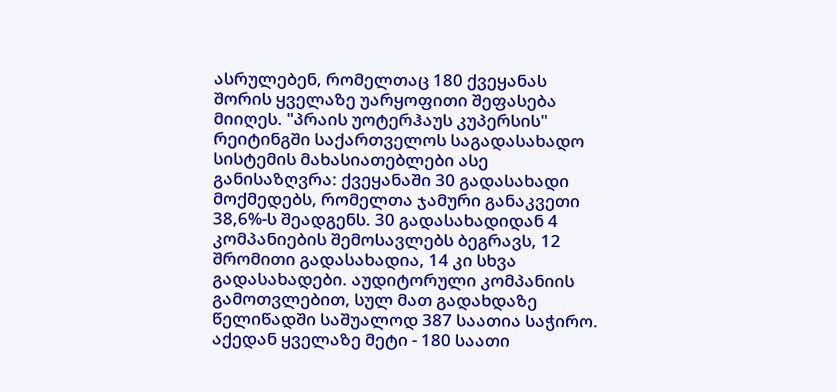ასრულებენ, რომელთაც 180 ქვეყანას შორის ყველაზე უარყოფითი შეფასება მიიღეს. "პრაის უოტერჰაუს კუპერსის" რეიტინგში საქართველოს საგადასახადო სისტემის მახასიათებლები ასე განისაზღვრა: ქვეყანაში 30 გადასახადი მოქმედებს, რომელთა ჯამური განაკვეთი 38,6%-ს შეადგენს. 30 გადასახადიდან 4 კომპანიების შემოსავლებს ბეგრავს, 12 შრომითი გადასახადია, 14 კი სხვა გადასახადები. აუდიტორული კომპანიის გამოთვლებით, სულ მათ გადახდაზე წელიწადში საშუალოდ 387 საათია საჭირო. აქედან ყველაზე მეტი - 180 საათი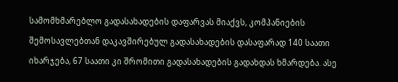სამომხმარებლო გადასახადების დაფარვას მიაქვს, კომპანიების შემოსავლებთან დაკავშირებულ გადასახადების დასაფარად 140 საათი იხარჯება, 67 საათი კი შრომითი გადასახადების გადახდას ხმარდება. ასე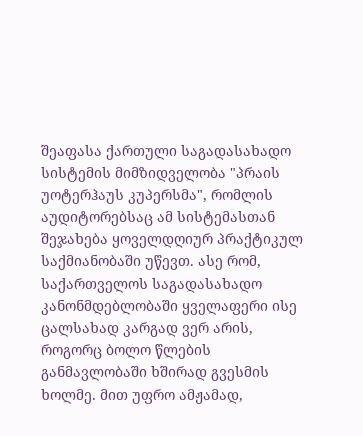შეაფასა ქართული საგადასახადო სისტემის მიმზიდველობა "პრაის უოტერჰაუს კუპერსმა", რომლის აუდიტორებსაც ამ სისტემასთან შეჯახება ყოველდღიურ პრაქტიკულ საქმიანობაში უწევთ. ასე რომ, საქართველოს საგადასახადო კანონმდებლობაში ყველაფერი ისე ცალსახად კარგად ვერ არის, როგორც ბოლო წლების განმავლობაში ხშირად გვესმის ხოლმე. მით უფრო ამჟამად,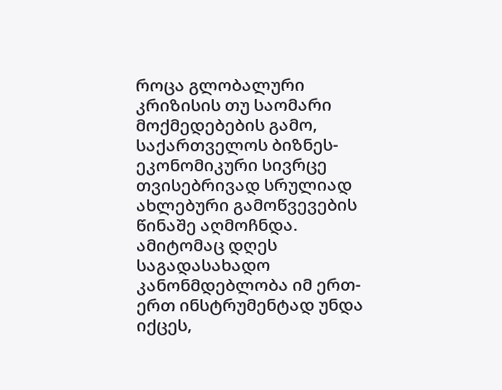როცა გლობალური კრიზისის თუ საომარი მოქმედებების გამო, საქართველოს ბიზნეს-ეკონომიკური სივრცე თვისებრივად სრულიად ახლებური გამოწვევების წინაშე აღმოჩნდა. ამიტომაც დღეს საგადასახადო კანონმდებლობა იმ ერთ-ერთ ინსტრუმენტად უნდა იქცეს,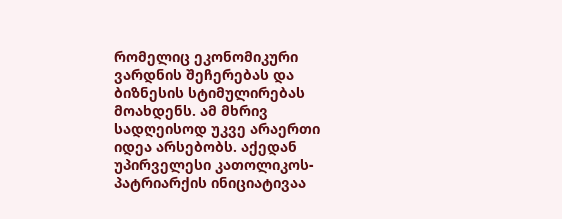რომელიც ეკონომიკური ვარდნის შეჩერებას და ბიზნესის სტიმულირებას მოახდენს. ამ მხრივ სადღეისოდ უკვე არაერთი იდეა არსებობს. აქედან უპირველესი კათოლიკოს-პატრიარქის ინიციატივაა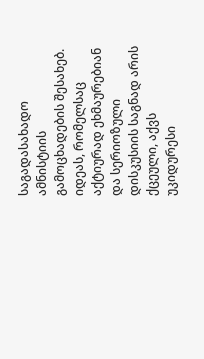საგადასახადო ამნისტიის გამოცხადების შესახებ. იდეას, რომელსაც აქტიურად ეხმაურებიან და სერიოზული დისკუსიის საგნად არის ქცეული, აქვს უკიდურესი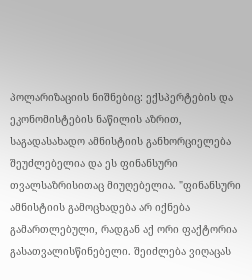პოლარიზაციის ნიშნებიც: ექსპერტების და ეკონომისტების ნაწილის აზრით, საგადასახადო ამნისტიის განხორციელება შეუძლებელია და ეს ფინანსური თვალსაზრისითაც მიუღებელია. "ფინანსური ამნისტიის გამოცხადება არ იქნება გამართლებული, რადგან აქ ორი ფაქტორია გასათვალისწინებელი. შეიძლება ვიღაცას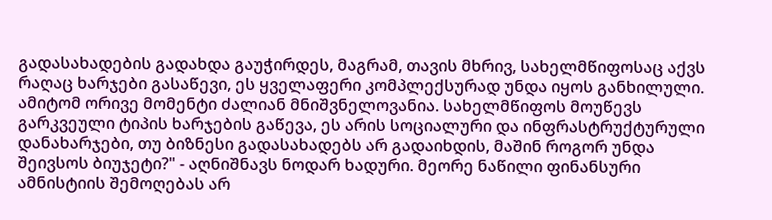გადასახადების გადახდა გაუჭირდეს, მაგრამ, თავის მხრივ, სახელმწიფოსაც აქვს რაღაც ხარჯები გასაწევი, ეს ყველაფერი კომპლექსურად უნდა იყოს განხილული. ამიტომ ორივე მომენტი ძალიან მნიშვნელოვანია. სახელმწიფოს მოუწევს გარკვეული ტიპის ხარჯების გაწევა, ეს არის სოციალური და ინფრასტრუქტურული დანახარჯები, თუ ბიზნესი გადასახადებს არ გადაიხდის, მაშინ როგორ უნდა შეივსოს ბიუჯეტი?" - აღნიშნავს ნოდარ ხადური. მეორე ნაწილი ფინანსური ამნისტიის შემოღებას არ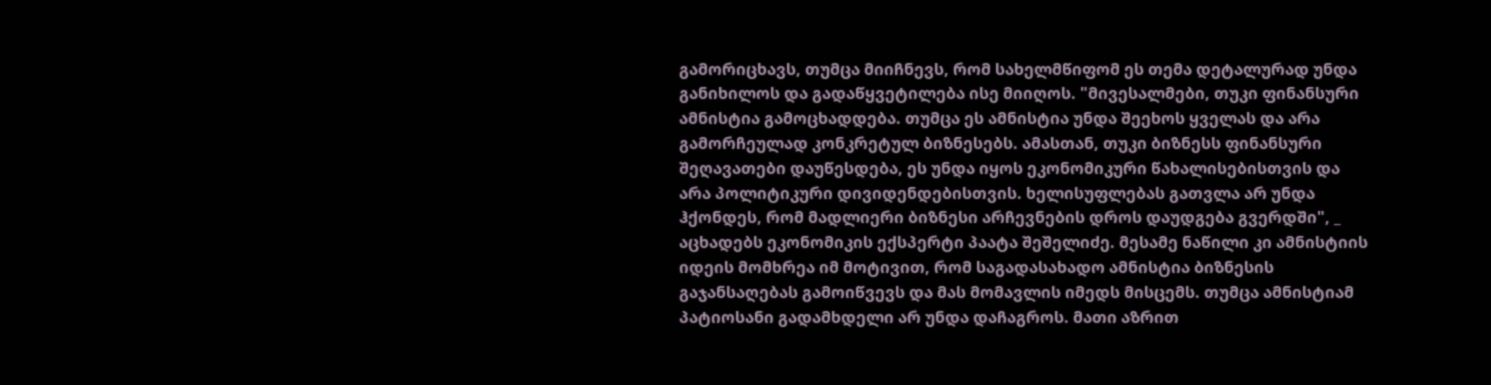გამორიცხავს, თუმცა მიიჩნევს, რომ სახელმწიფომ ეს თემა დეტალურად უნდა განიხილოს და გადაწყვეტილება ისე მიიღოს. "მივესალმები, თუკი ფინანსური ამნისტია გამოცხადდება. თუმცა ეს ამნისტია უნდა შეეხოს ყველას და არა გამორჩეულად კონკრეტულ ბიზნესებს. ამასთან, თუკი ბიზნესს ფინანსური შეღავათები დაუწესდება, ეს უნდა იყოს ეკონომიკური წახალისებისთვის და არა პოლიტიკური დივიდენდებისთვის. ხელისუფლებას გათვლა არ უნდა ჰქონდეს, რომ მადლიერი ბიზნესი არჩევნების დროს დაუდგება გვერდში", _ აცხადებს ეკონომიკის ექსპერტი პაატა შეშელიძე. მესამე ნაწილი კი ამნისტიის იდეის მომხრეა იმ მოტივით, რომ საგადასახადო ამნისტია ბიზნესის გაჯანსაღებას გამოიწვევს და მას მომავლის იმედს მისცემს. თუმცა ამნისტიამ პატიოსანი გადამხდელი არ უნდა დაჩაგროს. მათი აზრით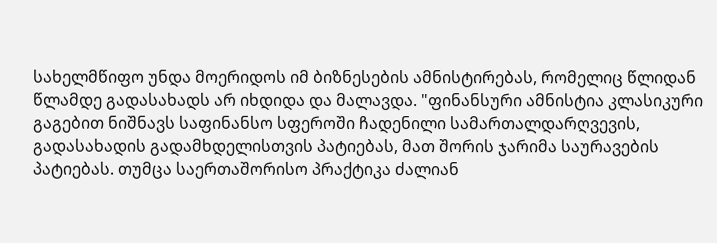სახელმწიფო უნდა მოერიდოს იმ ბიზნესების ამნისტირებას, რომელიც წლიდან წლამდე გადასახადს არ იხდიდა და მალავდა. "ფინანსური ამნისტია კლასიკური გაგებით ნიშნავს საფინანსო სფეროში ჩადენილი სამართალდარღვევის, გადასახადის გადამხდელისთვის პატიებას, მათ შორის ჯარიმა საურავების პატიებას. თუმცა საერთაშორისო პრაქტიკა ძალიან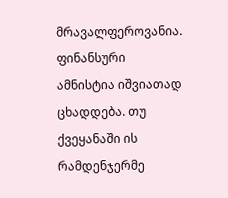მრავალფეროვანია. ფინანსური ამნისტია იშვიათად ცხადდება. თუ ქვეყანაში ის რამდენჯერმე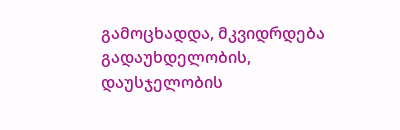გამოცხადდა, მკვიდრდება გადაუხდელობის, დაუსჯელობის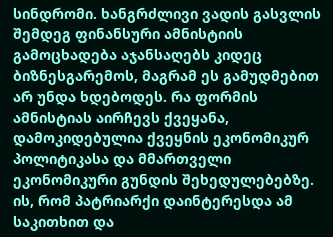სინდრომი. ხანგრძლივი ვადის გასვლის შემდეგ ფინანსური ამნისტიის გამოცხადება აჯანსაღებს კიდეც ბიზნესგარემოს, მაგრამ ეს გამუდმებით არ უნდა ხდებოდეს. რა ფორმის ამნისტიას აირჩევს ქვეყანა, დამოკიდებულია ქვეყნის ეკონომიკურ პოლიტიკასა და მმართველი ეკონომიკური გუნდის შეხედულებებზე. ის, რომ პატრიარქი დაინტერესდა ამ საკითხით და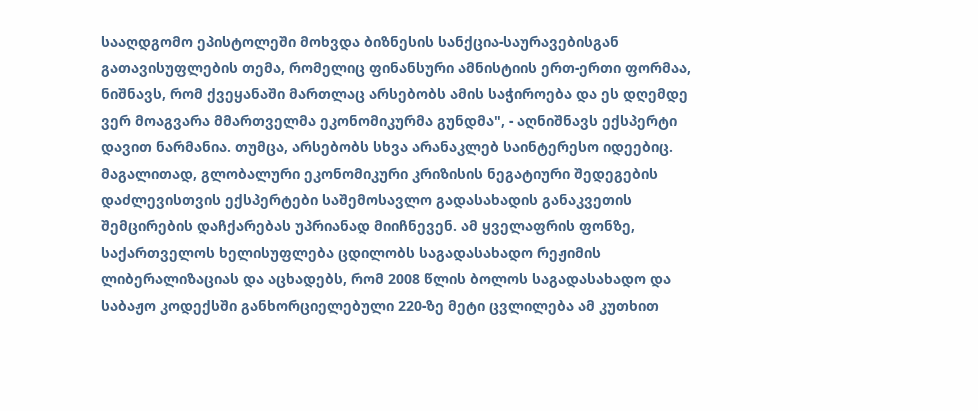სააღდგომო ეპისტოლეში მოხვდა ბიზნესის სანქცია-საურავებისგან გათავისუფლების თემა, რომელიც ფინანსური ამნისტიის ერთ-ერთი ფორმაა, ნიშნავს, რომ ქვეყანაში მართლაც არსებობს ამის საჭიროება და ეს დღემდე ვერ მოაგვარა მმართველმა ეკონომიკურმა გუნდმა", - აღნიშნავს ექსპერტი დავით ნარმანია. თუმცა, არსებობს სხვა არანაკლებ საინტერესო იდეებიც. მაგალითად, გლობალური ეკონომიკური კრიზისის ნეგატიური შედეგების დაძლევისთვის ექსპერტები საშემოსავლო გადასახადის განაკვეთის შემცირების დაჩქარებას უპრიანად მიიჩნევენ. ამ ყველაფრის ფონზე, საქართველოს ხელისუფლება ცდილობს საგადასახადო რეჟიმის ლიბერალიზაციას და აცხადებს, რომ 2008 წლის ბოლოს საგადასახადო და საბაჟო კოდექსში განხორციელებული 220-ზე მეტი ცვლილება ამ კუთხით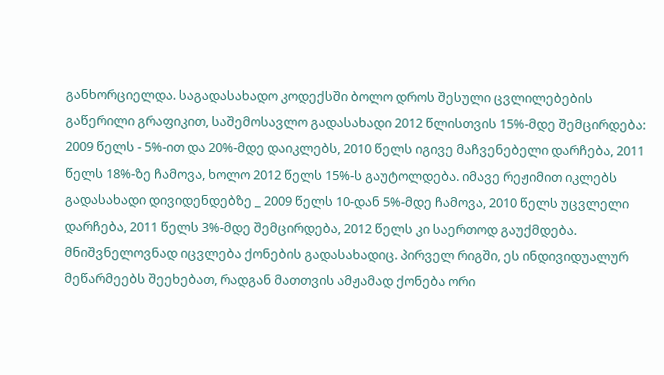განხორციელდა. საგადასახადო კოდექსში ბოლო დროს შესული ცვლილებების გაწერილი გრაფიკით, საშემოსავლო გადასახადი 2012 წლისთვის 15%-მდე შემცირდება: 2009 წელს - 5%-ით და 20%-მდე დაიკლებს, 2010 წელს იგივე მაჩვენებელი დარჩება, 2011 წელს 18%-ზე ჩამოვა, ხოლო 2012 წელს 15%-ს გაუტოლდება. იმავე რეჟიმით იკლებს გადასახადი დივიდენდებზე _ 2009 წელს 10-დან 5%-მდე ჩამოვა, 2010 წელს უცვლელი დარჩება, 2011 წელს 3%-მდე შემცირდება, 2012 წელს კი საერთოდ გაუქმდება. მნიშვნელოვნად იცვლება ქონების გადასახადიც. პირველ რიგში, ეს ინდივიდუალურ მეწარმეებს შეეხებათ, რადგან მათთვის ამჟამად ქონება ორი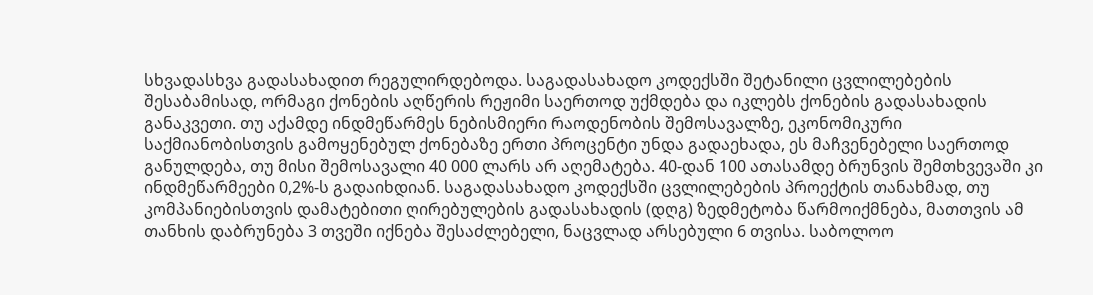სხვადასხვა გადასახადით რეგულირდებოდა. საგადასახადო კოდექსში შეტანილი ცვლილებების შესაბამისად, ორმაგი ქონების აღწერის რეჟიმი საერთოდ უქმდება და იკლებს ქონების გადასახადის განაკვეთი. თუ აქამდე ინდმეწარმეს ნებისმიერი რაოდენობის შემოსავალზე, ეკონომიკური საქმიანობისთვის გამოყენებულ ქონებაზე ერთი პროცენტი უნდა გადაეხადა, ეს მაჩვენებელი საერთოდ განულდება, თუ მისი შემოსავალი 40 000 ლარს არ აღემატება. 40-დან 100 ათასამდე ბრუნვის შემთხვევაში კი ინდმეწარმეები 0,2%-ს გადაიხდიან. საგადასახადო კოდექსში ცვლილებების პროექტის თანახმად, თუ კომპანიებისთვის დამატებითი ღირებულების გადასახადის (დღგ) ზედმეტობა წარმოიქმნება, მათთვის ამ თანხის დაბრუნება 3 თვეში იქნება შესაძლებელი, ნაცვლად არსებული 6 თვისა. საბოლოო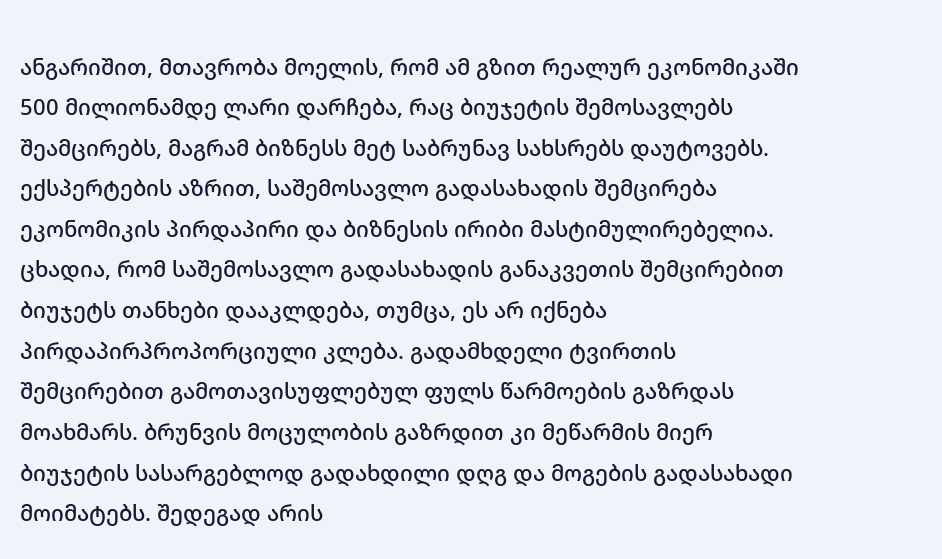ანგარიშით, მთავრობა მოელის, რომ ამ გზით რეალურ ეკონომიკაში 500 მილიონამდე ლარი დარჩება, რაც ბიუჯეტის შემოსავლებს შეამცირებს, მაგრამ ბიზნესს მეტ საბრუნავ სახსრებს დაუტოვებს. ექსპერტების აზრით, საშემოსავლო გადასახადის შემცირება ეკონომიკის პირდაპირი და ბიზნესის ირიბი მასტიმულირებელია. ცხადია, რომ საშემოსავლო გადასახადის განაკვეთის შემცირებით ბიუჯეტს თანხები დააკლდება, თუმცა, ეს არ იქნება პირდაპირპროპორციული კლება. გადამხდელი ტვირთის შემცირებით გამოთავისუფლებულ ფულს წარმოების გაზრდას მოახმარს. ბრუნვის მოცულობის გაზრდით კი მეწარმის მიერ ბიუჯეტის სასარგებლოდ გადახდილი დღგ და მოგების გადასახადი მოიმატებს. შედეგად არის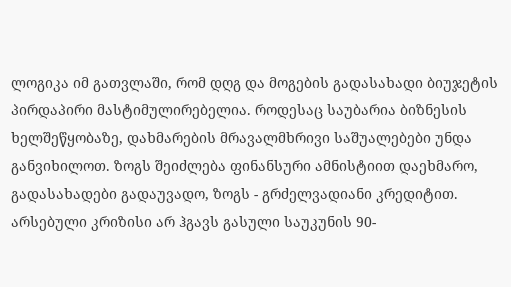ლოგიკა იმ გათვლაში, რომ დღგ და მოგების გადასახადი ბიუჯეტის პირდაპირი მასტიმულირებელია. როდესაც საუბარია ბიზნესის ხელშეწყობაზე, დახმარების მრავალმხრივი საშუალებები უნდა განვიხილოთ. ზოგს შეიძლება ფინანსური ამნისტიით დაეხმარო, გადასახადები გადაუვადო, ზოგს - გრძელვადიანი კრედიტით. არსებული კრიზისი არ ჰგავს გასული საუკუნის 90-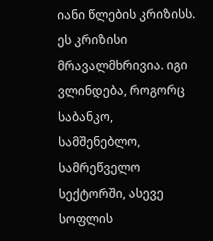იანი წლების კრიზისს. ეს კრიზისი მრავალმხრივია. იგი ვლინდება, როგორც საბანკო, სამშენებლო, სამრეწველო სექტორში, ასევე სოფლის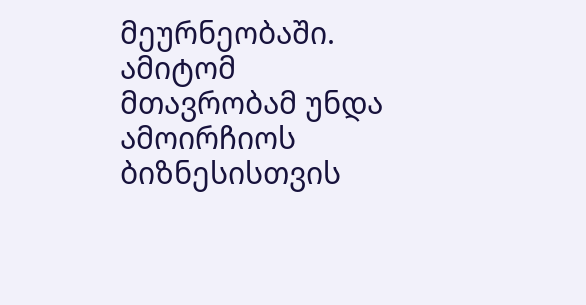მეურნეობაში. ამიტომ მთავრობამ უნდა ამოირჩიოს ბიზნესისთვის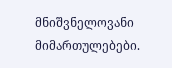მნიშვნელოვანი მიმართულებები.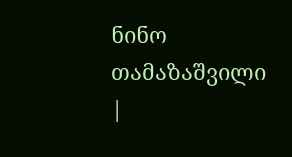ნინო თამაზაშვილი
|